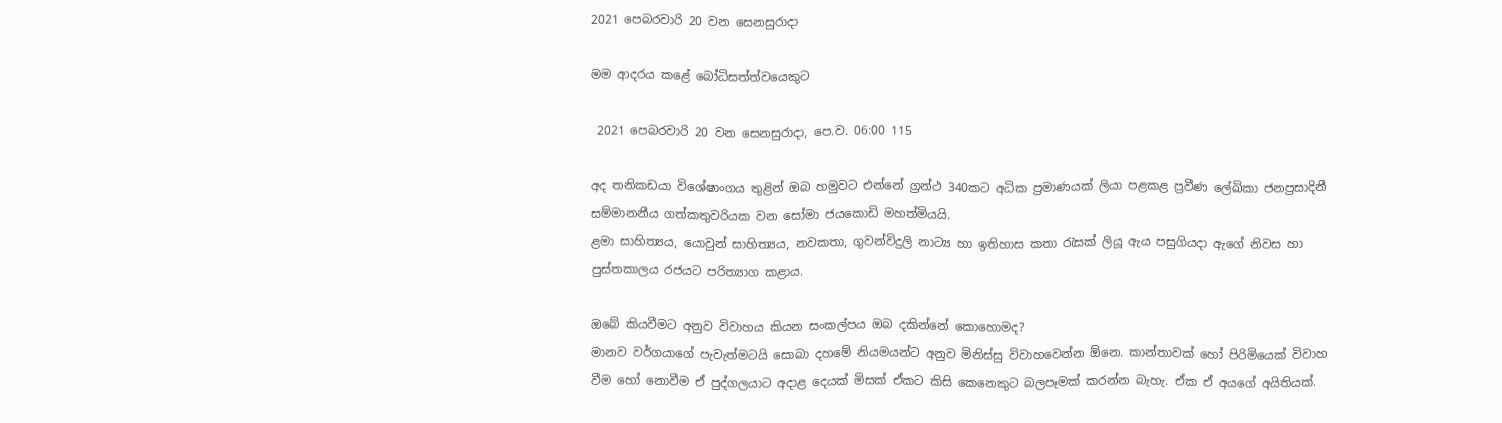2021 පෙබරවාරි 20 වන සෙනසුරාදා

මම ආදරය කළේ බෝධිසත්ත්වයෙකුට

 2021 පෙබරවාරි 20 වන සෙනසුරාදා, පෙ.ව. 06:00 115

අද තනිකඩයා විශේෂාංගය තුළින් ඔබ හමුවට එන්නේ ග්‍රන්ථ 340කට අධික ප්‍රමාණයක් ලියා පළකළ ප්‍රවීණ ලේඛිකා ජනප්‍රසාදිනී සම්මානනීය ගත්කතුවරියක වන සෝමා ජයකොඩි මහත්මියයි.
ළමා සාහිත්‍යය, යොවුන් සාහිත්‍යය, නවකතා, ගුවන්විදුලි නාට්‍ය හා ඉතිහාස කතා රැසක් ලියූ ඇය පසුගියදා ඇගේ නිවස හා පුස්තකාලය රජයට පරිත්‍යාග කළාය.

ඔබේ කියවීමට අනුව විවාහය කියන සංකල්පය ඔබ දකින්නේ කොහොමද?
මානව වර්ගයාගේ පැවැත්මටයි සොබා දහමේ නියමයන්ට අනුව මිනිස්සු විවාහවෙන්න ඕනෙ. කාන්තාවක් හෝ පිරිමියෙක් විවාහ වීම හෝ නොවීම ඒ පුද්ගලයාට අදාළ දෙයක් මිසක් ඒකට කිසි කෙනෙකුට බලපෑමක් කරන්න බැහැ. ඒක ඒ අයගේ අයිතියක්.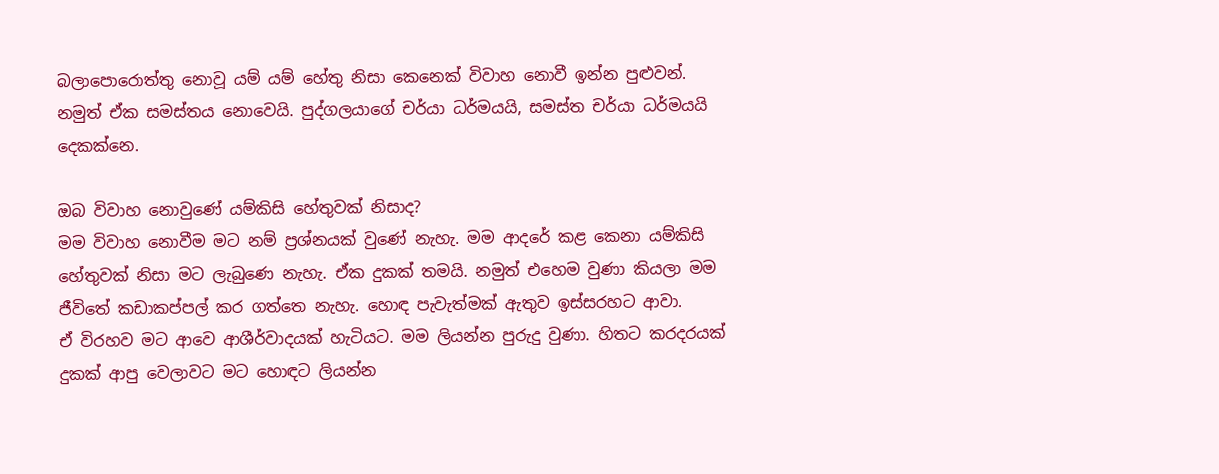බලාපොරොත්තු නොවූ යම් යම් හේතු නිසා කෙනෙක් විවාහ නොවී ඉන්න පුළුවන්. නමුත් ඒක සමස්තය නොවෙයි. පුද්ගලයාගේ චර්යා ධර්මයයි, සමස්ත චර්යා ධර්මයයි දෙකක්නෙ.

ඔබ විවාහ නොවුණේ යම්කිසි හේතුවක් නිසාද?
මම විවාහ නොවීම මට නම් ප්‍රශ්නයක් වුණේ නැහැ. මම ආදරේ කළ කෙනා යම්කිසි හේතුවක් නිසා මට ලැබුණෙ නැහැ. ඒක දුකක් තමයි. නමුත් එහෙම වුණා කියලා මම ජීවිතේ කඩාකප්පල් කර ගත්තෙ නැහැ. හොඳ පැවැත්මක් ඇතුව ඉස්සරහට ආවා.
ඒ විරහව මට ආවෙ ආශීර්වාදයක් හැටියට. මම ලියන්න පුරුදු වුණා. හිතට කරදරයක් දුකක් ආපු වෙලාවට මට හොඳට ලියන්න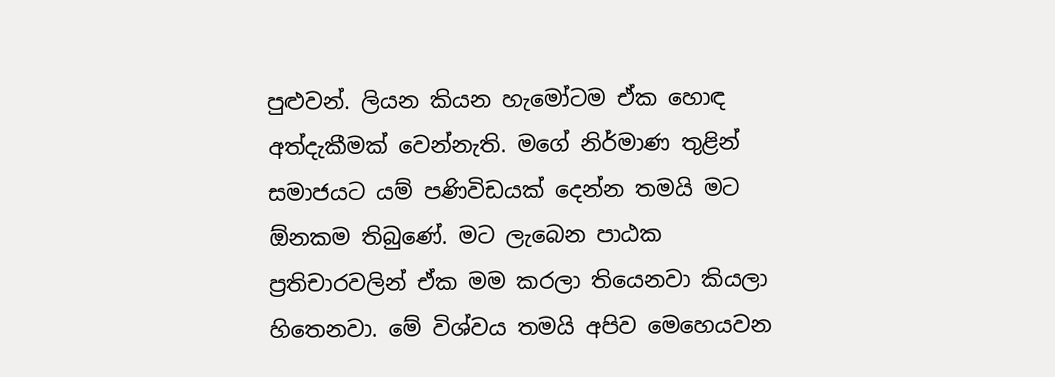පුළුවන්. ලියන කියන හැමෝටම ඒක හොඳ අත්දැකීමක් වෙන්නැති. මගේ නිර්මාණ තුළින් සමාජයට යම් පණිවිඩයක් දෙන්න තමයි මට ඕනකම තිබුණේ. මට ලැබෙන පාඨක ප්‍රතිචාරවලින් ඒක මම කරලා තියෙනවා කියලා හිතෙනවා. මේ විශ්වය තමයි අපිව මෙහෙයවන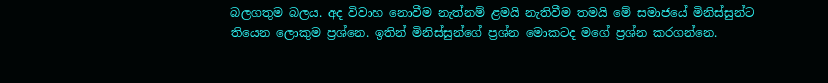බලගතුම බලය. අද විවාහ නොවීම නැත්නම් ළමයි නැතිවීම තමයි මේ සමාජයේ මිනිස්සුන්ට තියෙන ලොකුම ප්‍රශ්නෙ. ඉතින් මිනිස්සුන්ගේ ප්‍රශ්න මොකටද මගේ ප්‍රශ්න කරගන්නෙ.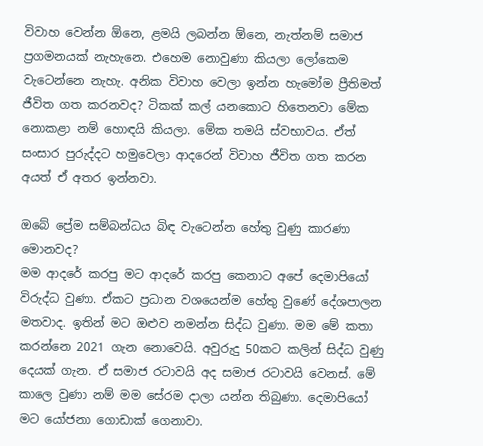විවාහ වෙන්න ඕනෙ, ළමයි ලබන්න ඕනෙ, නැත්නම් සමාජ ප්‍රගමනයක් නැහැනෙ. එහෙම නොවුණා කියලා ලෝකෙම වැටෙන්නෙ නැහැ. අනික විවාහ වෙලා ඉන්න හැමෝම ප්‍රීතිමත් ජීවිත ගත කරනවද? ටිකක් කල් යනකොට හිතෙනවා මේක නොකළා නම් හොඳයි කියලා. මේක තමයි ස්වභාවය. ඒත් සංසාර පුරුද්දට හමුවෙලා ආදරෙන් විවාහ ජීවිත ගත කරන අයත් ඒ අතර ඉන්නවා.

ඔබේ ප්‍රේම සම්බන්ධය බිඳ වැටෙන්න හේතු වුණු කාරණා මොනවද?
මම ආදරේ කරපු මට ආදරේ කරපු කෙනාට අපේ දෙමාපියෝ විරුද්ධ වුණා. ඒකට ප්‍රධාන වශයෙන්ම හේතු වුණේ දේශපාලන මතවාද. ඉතින් මට ඔළුව නමන්න සිද්ධ වුණා. මම මේ කතා කරන්නෙ 2021 ගැන නොවෙයි. අවුරුදු 50කට කලින් සිද්ධ වුණු දෙයක් ගැන. ඒ සමාජ රටාවයි අද සමාජ රටාවයි වෙනස්. මේ කාලෙ වුණා නම් මම සේරම දාලා යන්න තිබුණා. දෙමාපියෝ මට යෝජනා ගොඩාක් ගෙනාවා.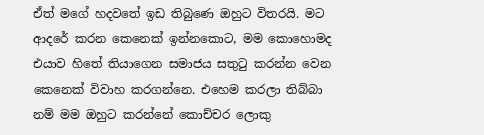ඒත් මගේ හදවතේ ඉඩ තිබුණෙ ඔහුට විතරයි. මට ආදරේ කරන කෙනෙක් ඉන්නකොට, මම කොහොමද එයාව හිතේ තියාගෙන සමාජය සතුටු කරන්න වෙන කෙනෙක් විවාහ කරගන්නෙ. එහෙම කරලා තිබ්බා නම් මම ඔහුට කරන්නේ කොච්චර ලොකු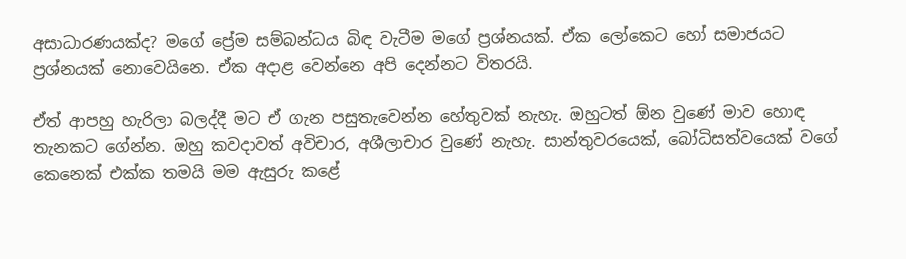අසාධාරණයක්ද? මගේ ප්‍රේම සම්බන්ධය බිඳ වැටීම මගේ ප්‍රශ්නයක්. ඒක ලෝකෙට හෝ සමාජයට ප්‍රශ්නයක් නොවෙයිනෙ. ඒක අදාළ වෙන්නෙ අපි දෙන්නට විතරයි.

ඒත් ආපහු හැරිලා බලද්දී මට ඒ ගැන පසුතැවෙන්න හේතුවක් නැහැ. ඔහුටත් ඕන වුණේ මාව හොඳ තැනකට ගේන්න. ඔහු කවදාවත් අවිචාර, අශීලාචාර වුණේ නැහැ. සාන්තුවරයෙක්, බෝධිසත්වයෙක් වගේ කෙනෙක් එක්ක තමයි මම ඇසුරු කළේ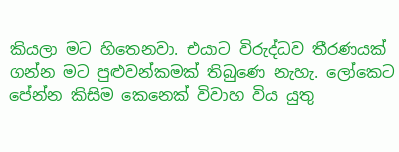කියලා මට හිතෙනවා. එයාට විරුද්ධව තීරණයක් ගන්න මට පුළුවන්කමක් තිබුණෙ නැහැ. ලෝකෙට පේන්න කිසිම කෙනෙක් විවාහ විය යුතු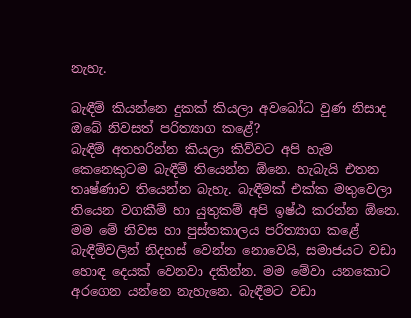නැහැ.

බැඳීම් කියන්නෙ දුකක් කියලා අවබෝධ වුණ නිසාද ඔබේ නිවසත් පරිත්‍යාග කළේ?
බැඳීම් අතහරින්න කියලා කිව්වට අපි හැම කෙනෙකුටම බැඳීම් තියෙන්න ඕනෙ. හැබැයි එතන තෘෂ්ණාව තියෙන්න බැහැ. බැඳීමක් එක්ක මතුවෙලා තියෙන වගකීම් හා යුතුකම් අපි ඉෂ්ඨ කරන්න ඕනෙ. මම මේ නිවස හා පුස්තකාලය පරිත්‍යාග කළේ බැඳීම්වලින් නිදහස් වෙන්න නොවෙයි, සමාජයට වඩා හොඳ දෙයක් වෙනවා දකින්න. මම මේවා යනකොට අරගෙන යන්නෙ නැහැනෙ. බැඳීමට වඩා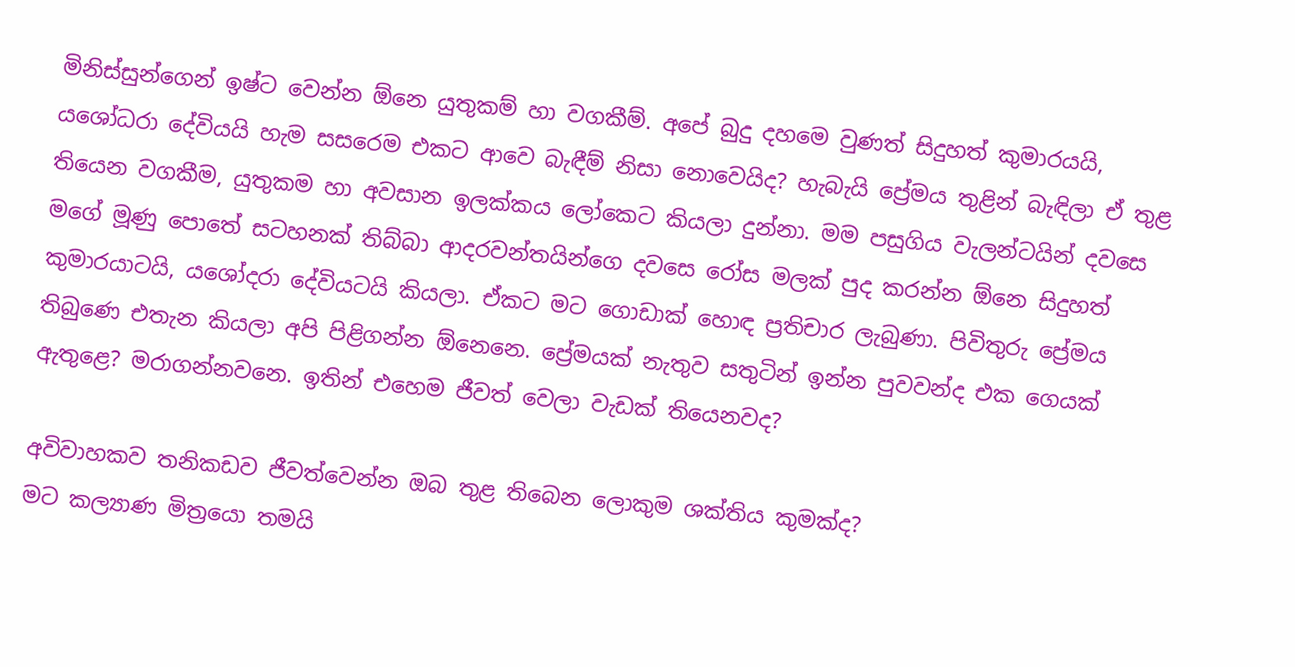මිනිස්සුන්ගෙන් ඉෂ්ට වෙන්න ඕනෙ යුතුකම් හා වගකීම්. අපේ බුදු දහමෙ වුණත් සිදුහත් කුමාරයයි, යශෝධරා දේවියයි හැම සසරෙම එකට ආවෙ බැඳීම් නිසා නොවෙයිද? හැබැයි ප්‍රේමය තුළින් බැඳිලා ඒ තුළ තියෙන වගකීම, යුතුකම හා අවසාන ඉලක්කය ලෝකෙට කියලා දුන්නා. මම පසුගිය වැලන්ටයින් දවසෙ මගේ මූණු පොතේ සටහනක් තිබ්බා ආදරවන්තයින්ගෙ දවසෙ රෝස මලක් පුද කරන්න ඕනෙ සිදුහත් කුමාරයාටයි, යශෝදරා දේවියටයි කියලා. ඒකට මට ගොඩාක් හොඳ ප්‍රතිචාර ලැබුණා. පිවිතුරු ප්‍රේමය තිබුණෙ එතැන කියලා අපි පිළිගන්න ඕනෙනෙ. ප්‍රේමයක් නැතුව සතුටින් ඉන්න පුවවන්ද එක ගෙයක් ඇතුළෙ? මරාගන්නවනෙ. ඉතින් එහෙම ජීවත් වෙලා වැඩක් තියෙනවද?

අවිවාහකව තනිකඩව ජීවත්වෙන්න ඔබ තුළ තිබෙන ලොකුම ශක්තිය කුමක්ද?
මට කල්‍යාණ මිත්‍රයො තමයි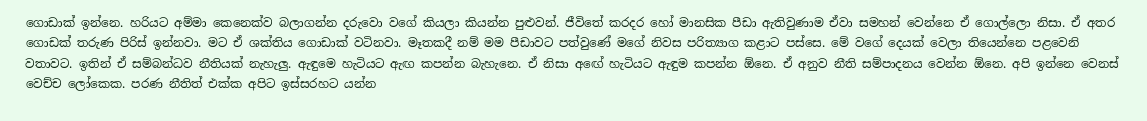ගොඩාක් ඉන්නෙ. හරියට අම්මා කෙනෙක්ව බලාගන්න දරුවො වගේ කියලා කියන්න පුළුවන්. ජීවිතේ කරදර හෝ මානසික පීඩා ඇතිවුණාම ඒවා සමහන් වෙන්නෙ ඒ ගොල්ලො නිසා. ඒ අතර ගොඩක් තරුණ පිරිස් ඉන්නවා. මට ඒ ශක්තිය ගොඩාක් වටිනවා. මෑතකදී නම් මම පීඩාවට පත්වුණේ මගේ නිවස පරිත්‍යාග කළාට පස්සෙ. මේ වගේ දෙයක් වෙලා තියෙන්නෙ පළවෙනි වතාවට. ඉතින් ඒ සම්බන්ධව නීතියක් නැහැලු. ඇඳුමෙ හැටියට ඇඟ කපන්න බැහැනෙ. ඒ නිසා අඟේ හැටියට ඇඳුම කපන්න ඕනෙ. ඒ අනුව නීති සම්පාදනය වෙන්න ඕනෙ. අපි ඉන්නෙ වෙනස් වෙච්ච ලෝකෙක. පරණ නීතිත් එක්ක අපිට ඉස්සරහට යන්න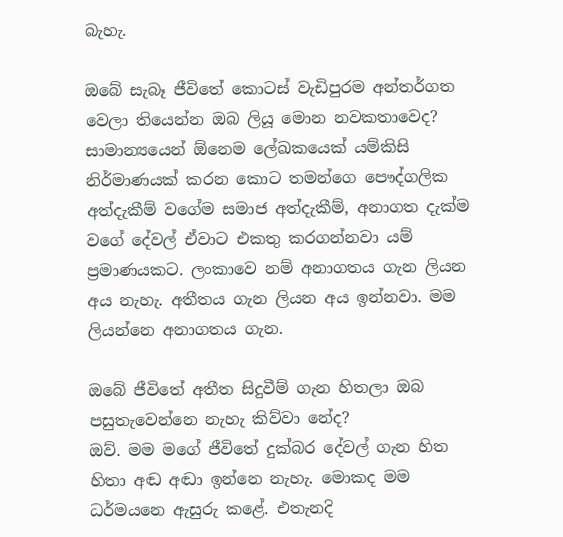බැහැ.

ඔබේ සැබෑ ජීවිතේ කොටස් වැඩිපුරම අන්තර්ගත වෙලා තියෙන්න ඔබ ලියූ මොන නවකතාවෙද?
සාමාන්‍යයෙන් ඕනෙම ලේඛකයෙක් යම්කිසි නිර්මාණයක් කරන කොට තමන්ගෙ පෞද්ගලික අත්දැකීම් වගේම සමාජ අත්දැකීම්, අනාගත දැක්ම වගේ දේවල් ඒවාට එකතු කරගන්නවා යම් ප්‍රමාණයකට. ලංකාවෙ නම් අනාගතය ගැන ලියන අය නැහැ. අතීතය ගැන ලියන අය ඉන්නවා. මම ලියන්නෙ අනාගතය ගැන.

ඔබේ ජීවිතේ අතීත සිදුවීම් ගැන හිතලා ඔබ පසුතැවෙන්නෙ නැහැ කිව්වා නේද?
ඔව්. මම මගේ ජීවිතේ දුක්බර දේවල් ගැන හිත හිතා අඬ අඬා ඉන්නෙ නැහැ. මොකද මම ධර්මයනෙ ඇසුරු කළේ. එතැනදි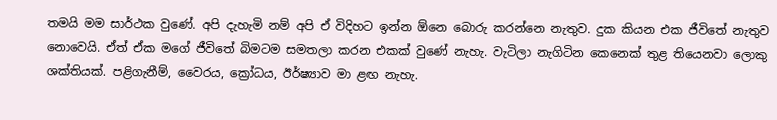තමයි මම සාර්ථක වුණේ. අපි දැහැමි නම් අපි ඒ විදිහට ඉන්න ඕනෙ බොරු කරන්නෙ නැතුව. දුක කියන එක ජීවිතේ නැතුව නොවෙයි. ඒත් ඒක මගේ ජීවිතේ බිමටම සමතලා කරන එකක් වුණේ නැහැ. වැටිලා නැගිටින කෙනෙක් තුළ තියෙනවා ලොකු ශක්තියක්. පළිගැනීම්, වෛරය, ක්‍රෝධය, ඊර්ෂ්‍යාව මා ළඟ නැහැ.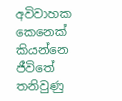අවිවාහක කෙනෙක් කියන්නෙ ජීවිතේ තනිවුණු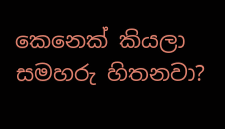කෙනෙක් කියලා සමහරු හිතනවා?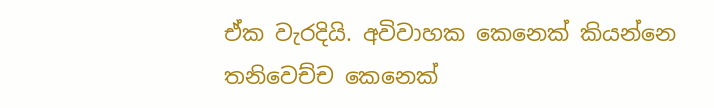ඒක වැරදියි. අවිවාහක කෙනෙක් කියන්නෙ තනිවෙච්ච කෙනෙක්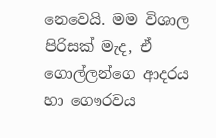නෙවෙයි. මම විශාල පිරිසක් මැද, ඒ ගොල්ලන්ගෙ ආදරය හා ගෞරවය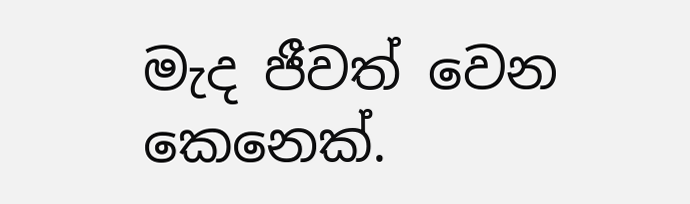මැද ජීවත් වෙන කෙනෙක්.